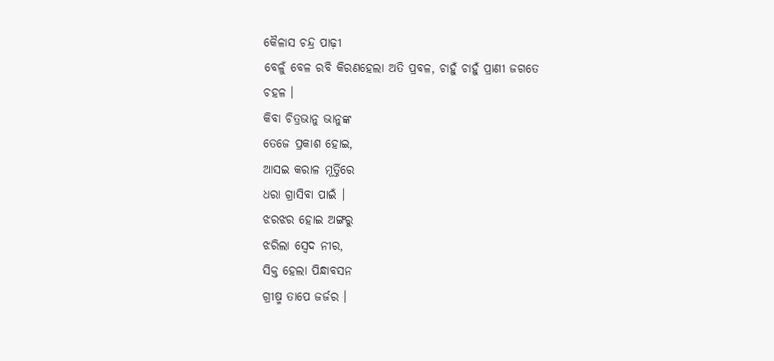କୈଳାସ ଚନ୍ଦ୍ର ପାଢ଼ୀ
ବେଳୁଁ ବେଳ ରବି କିରଣହେଲା ଅତି ପ୍ରବଳ, ଚାହୁଁ ଚାହୁଁ ପ୍ରାଣୀ ଜଗତେ
ଚହଳ ।
କିବା ଚିତ୍ରଭାନୁ ଭାନୁଙ୍କ
ତେଜେ ପ୍ରକାଶ ହୋଇ,
ଆସଇ କରାଳ ମୂର୍ତ୍ତିରେ
ଧରା ଗ୍ରାସିବା ପାଇଁ ।
ଝରଝର ହୋଇ ଅଙ୍ଗରୁ
ଝରିଲା ସ୍ବେଦ ନୀର,
ସିକ୍ତ ହେଲା ପିନ୍ଧାବସନ
ଗ୍ରୀଷ୍ମ ତାପେ ଜର୍ଜର ।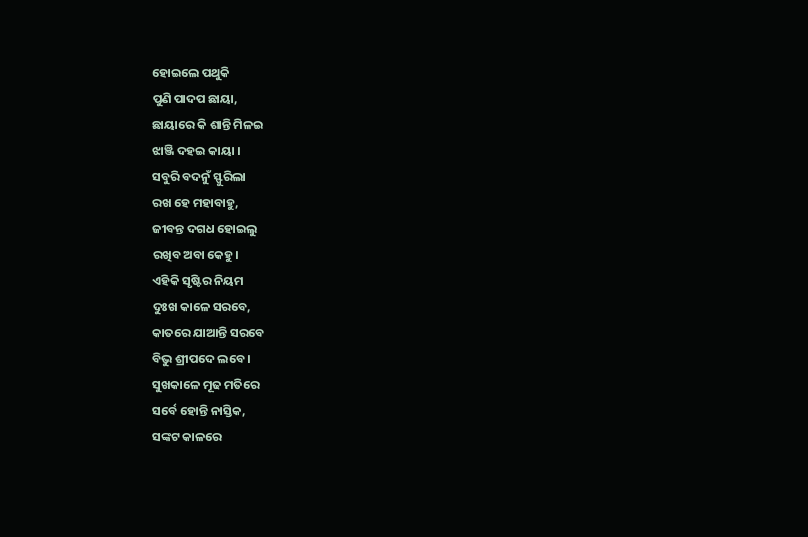ହୋଇଲେ ପଥୁକି
ପୁଣି ପାଦପ ଛାୟା,
ଛାୟାରେ କି ଶାନ୍ତି ମିଳଇ
ଝାଞ୍ଜି ଦହଇ କାୟା ।
ସବୁରି ବଦନୁଁ ସ୍ଫୁରିଲା
ରଖ ହେ ମହାବାହୁ,
ଜୀବନ୍ତ ଦଗଧ ହୋଇଲୁ
ରଖିବ ଅବା କେହୁ।
ଏହିକି ସୃଷ୍ଟିର ନିୟମ
ଦୁଃଖ କାଳେ ସରବେ,
କାତରେ ଯାଆନ୍ତି ସରବେ
ବିଭୁ ଶ୍ରୀପଦେ ଲବେ ।
ସୁଖକାଳେ ମୂଢ ମତିରେ
ସର୍ବେ ହୋନ୍ତି ନାସ୍ତିକ,
ସଙ୍କଟ କାଳରେ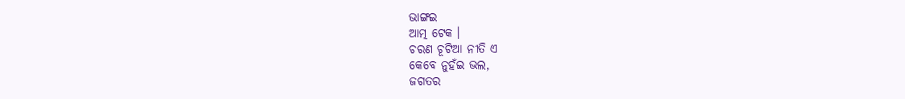ଭାଙ୍ଗଇ
ଆତ୍ମ ଟେକ ।
ଚରଣ ଚୂଟିଆ ନୀତି ଏ
କେବେ ନୁହଁଇ ଭଲ,
ଜଗତର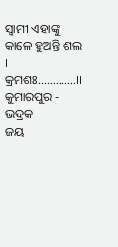ସ୍ବାମୀ ଏହାଙ୍କୁ
କାଳେ ହୁଅନ୍ତି ଶଲ ।
କ୍ରମଶଃ.............।।
କୁମାରପୁର - ଭଦ୍ରକ
ଜୟ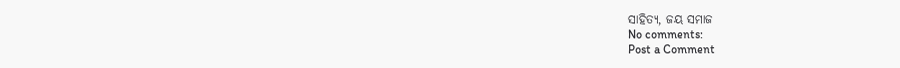ସାହିତ୍ୟ, ଜୟ ସମାଜ
No comments:
Post a Comment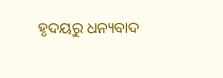ହୃଦୟରୁ ଧନ୍ୟବାଦ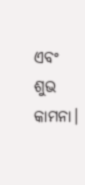ଏବଂ ଶୁଭ କାମନା।